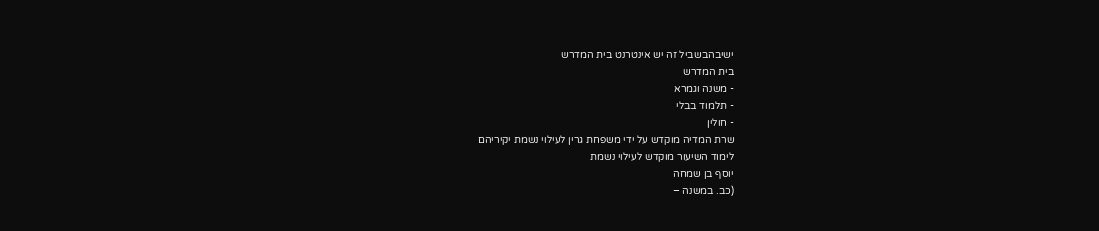ישיבהבשביל זה יש אינטרנט בית המדרש
בית המדרש
- משנה וגמרא
- תלמוד בבלי
- חולין
שרת המדיה מוקדש על ידי משפחת גרין לעילוי נשמת יקיריהם
לימוד השיעור מוקדש לעילוי נשמת
יוסף בן שמחה
(כב. במשנה –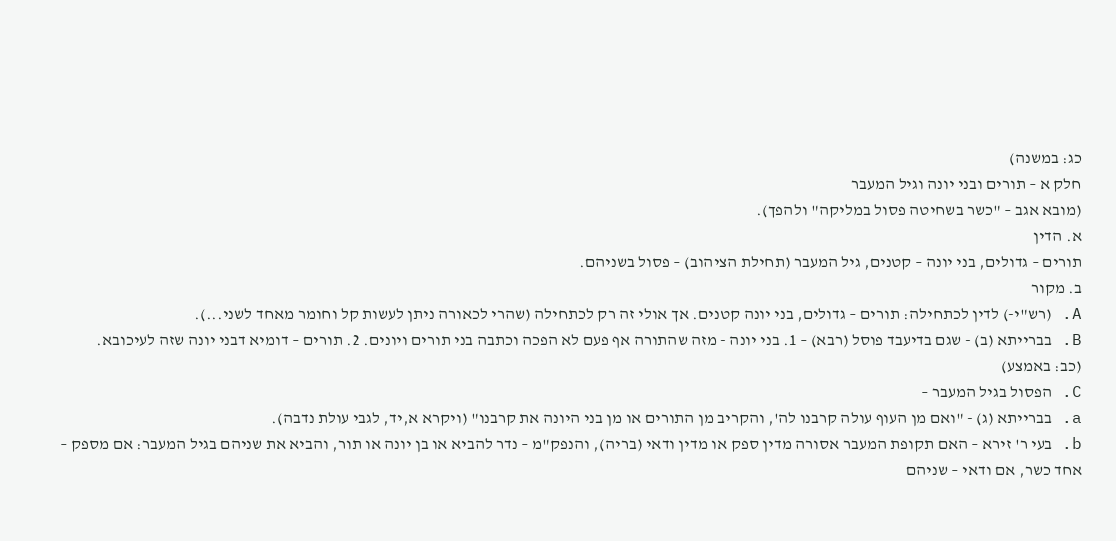כג: במשנה)
חלק א – תורים ובני יונה וגיל המעבר
(מובא אגב – "כשר בשחיטה פסול במליקה" ולהפך).
א. הדין
תורים – גדולים, בני יונה – קטנים, גיל המעבר (תחילת הציהוב) – פסול בשניהם.
ב. מקור
A. (רש"י-) לדין לכתחילה: תורים – גדולים, בני יונה קטנים. אך אולי זה רק לכתחילה (שהרי לכאורה ניתן לעשות קל וחומר מאחד לשני...).
B. בברייתא (ב) - שגם בדיעבד פוסל (רבא) – 1. בני יונה - מזה שהתורה אף פעם לא הפכה וכתבה בני תורים ויונים. 2. תורים – דומיא דבני יונה שזה לעיכובא.
(כב: באמצע)
C. הפסול בגיל המעבר –
a. בברייתא (ג) - "ואם מן העוף עולה קרבנו לה', והקריב מן התורים או מן בני היונה את קרבנו" (ויקרא א,יד, לגבי עולת נדבה).
b. בעי ר' זירא – האם תקופת המעבר אסורה מדין ספק או מדין ודאי (בריה), והנפק"מ – נדר להביא או בן יונה או תור, והביא את שניהם בגיל המעבר: אם מספק – אחד כשר, אם ודאי – שניהם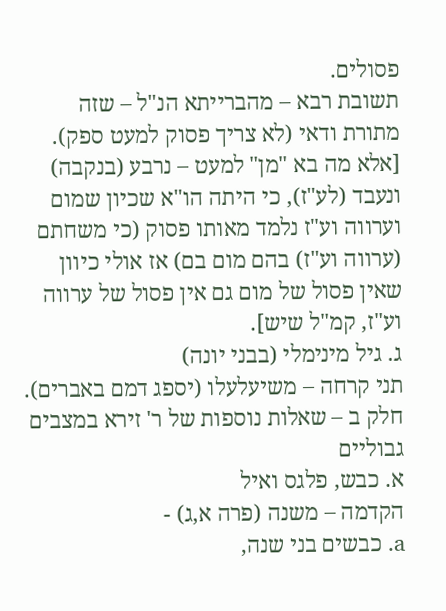פסולים.
תשובת רבא – מהברייתא הנ"ל – שזה מתורת ודאי (לא צריך פסוק למעט ספק).
[אלא מה בא "מן" למעט – נרבע (בנקבה) ונעבד (לע"ז), כי היתה הו"א שכיון שמום וערווה וע"ז נלמד מאותו פסוק (כי משחתם (ערווה וע"ז) בהם מום בם) אז אולי כיוון שאין פסול של מום גם אין פסול של ערווה וע"ז, קמ"ל שיש].
ג. גיל מינימלי (בבני יונה)
תני קרחה – משיעלעלו (יספג דמם באברים).
חלק ב – שאלות נוספות של ר' זירא במצבים גבוליים
א. כבש, פלגס ואיל
הקדמה – משנה (פרה א,ג) -
a. כבשים בני שנה,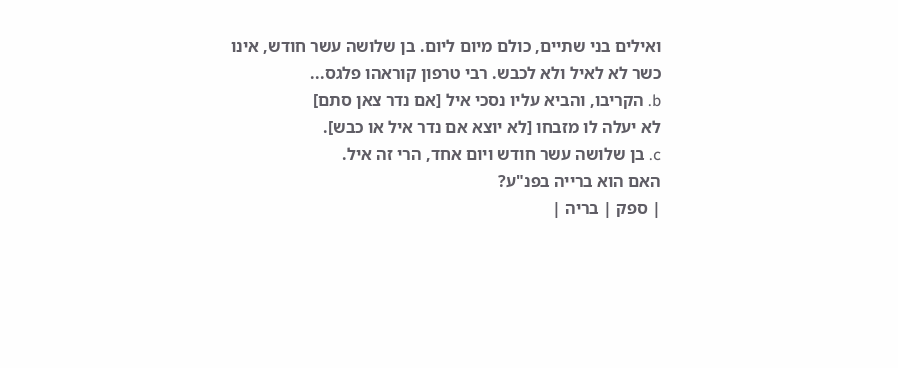ואילים בני שתיים, כולם מיום ליום. בן שלושה עשר חודש, אינו כשר לא לאיל ולא לכבש. רבי טרפון קוראהו פלגס...
b. הקריבו, והביא עליו נסכי איל [אם נדר צאן סתם]
לא יעלה לו מזבחו [לא יוצא אם נדר איל או כבש].
c. בן שלושה עשר חודש ויום אחד, הרי זה איל.
האם הוא ברייה בפנ"ע?
| ספק | בריה |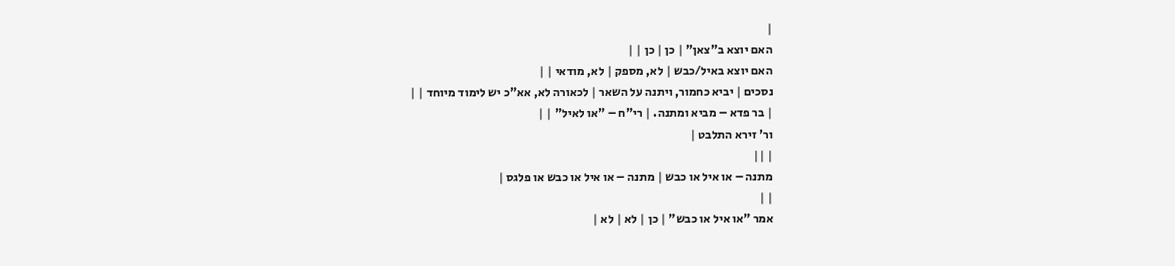|
האם יוצא ב"צאן" | כן | כן | |
האם יוצא באיל/כבש | לא, מספק | לא, מודאי | |
נסכים | יביא כחמור, ויתנה על השאר | לכאורה לא, אא"כ יש לימוד מיוחד | |
| בר פדא – מביא ומתנה. | רי"ח – "או לאיל" | |
ור' זירא התלבט |
| ||
מתנה – או איל או כבש | מתנה – או איל או כבש או פלגס |
| |
אמר "או איל או כבש" | כן | לא | לא |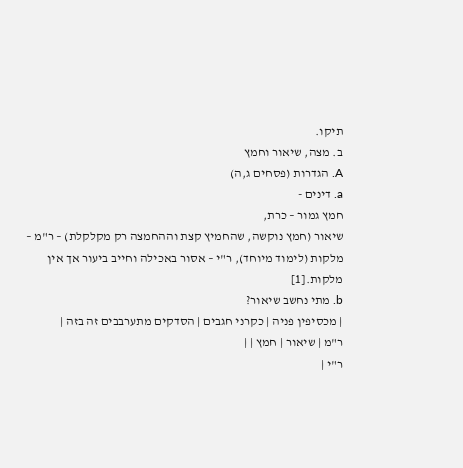תיקו.
ב. מצה, שיאור וחמץ
A. הגדרות (פסחים ג,ה)
a. דינים -
חמץ גמור – כרת,
שיאור (חמץ נוקשה, שהחמיץ קצת וההחמצה רק מקלקלת) – ר"מ – מלקות (לימוד מיוחד), ר"י – אסור באכילה וחייב ביעור אך אין מלקות.[1]
b. מתי נחשב שיאור?
| מכסיפין פניה | כקרני חגבים | הסדקים מתערבבים זה בזה |
ר"מ | שיאור | חמץ | |
ר"י |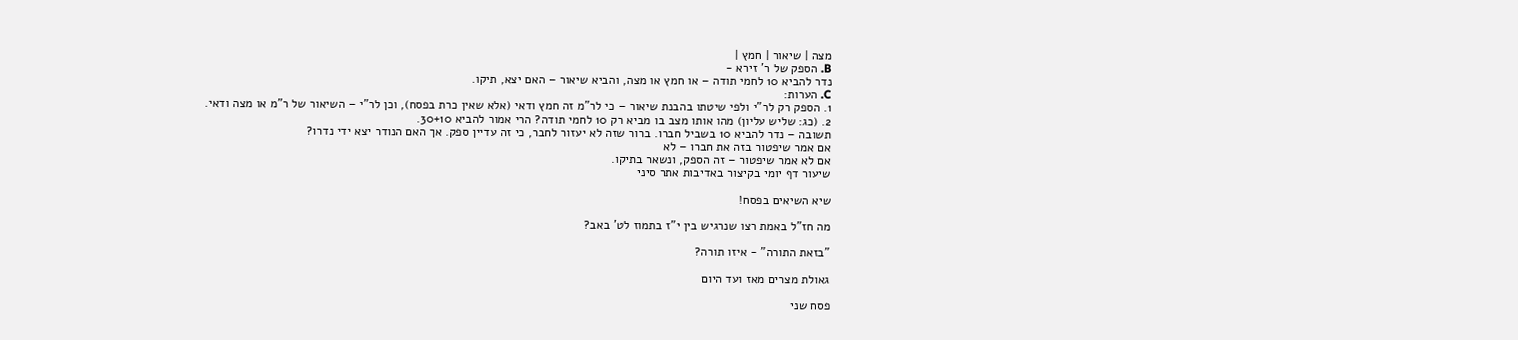מצה | שיאור | חמץ |
B. הספק של ר' זירא -
נדר להביא 10 לחמי תודה – או חמץ או מצה, והביא שיאור – האם יצא, תיקו.
C. הערות:
1. הספק רק לר"י ולפי שיטתו בהבנת שיאור – כי לר"מ זה חמץ ודאי (אלא שאין כרת בפסח), וכן לר"י – השיאור של ר"מ או מצה ודאי.
2. (כג: שליש עליון) מהו אותו מצב בו מביא רק 10 לחמי תודה? הרי אמור להביא 30+10.
תשובה – נדר להביא 10 בשביל חברו. ברור שזה לא יעזור לחבר, כי זה עדיין ספק. אך האם הנודר יצא ידי נדרו?
אם אמר שיפטור בזה את חברו – לא
אם לא אמר שיפטור – זה הספק, ונשאר בתיקו.
שיעור דף יומי בקיצור באדיבות אתר סיני

שיא השיאים בפסח!

מה חז"ל באמת רצו שנרגיש בין י"ז בתמוז לט' באב?

"בזאת התורה" - איזו תורה?

גאולת מצרים מאז ועד היום

פסח שני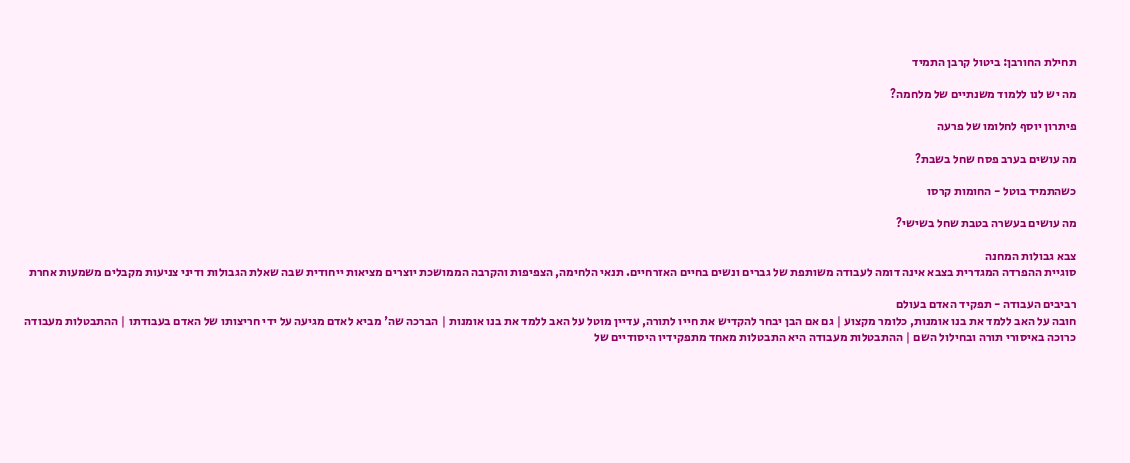תחילת החורבן: ביטול קרבן התמיד

מה יש לנו ללמוד משנתיים של מלחמה?

פיתרון יוסף לחלומו של פרעה

מה עושים בערב פסח שחל בשבת?

כשהתמיד בוטל - החומות קרסו

מה עושים בעשרה בטבת שחל בשישי?

צבא גבולות המחנה
סוגיית ההפרדה המגדרית בצבא אינה דומה לעבודה משותפת של גברים ונשים בחיים האזרחיים. תנאי הלחימה, הצפיפות והקרבה הממושכת יוצרים מציאות ייחודית שבה שאלת הגבולות ודיני צניעות מקבלים משמעות אחרת

רביבים העבודה - תפקיד האדם בעולם
חובה על האב ללמד את בנו אומנות, כלומר מקצוע | גם אם הבן יבחר להקדיש את חייו לתורה, עדיין מוטל על האב ללמד את בנו אומנות | הברכה שה' מביא לאדם מגיעה על ידי חריצותו של האדם בעבודתו | ההתבטלות מעבודה כרוכה באיסורי תורה ובחילול השם | ההתבטלות מעבודה היא התבטלות מאחד מתפקידיו היסודיים של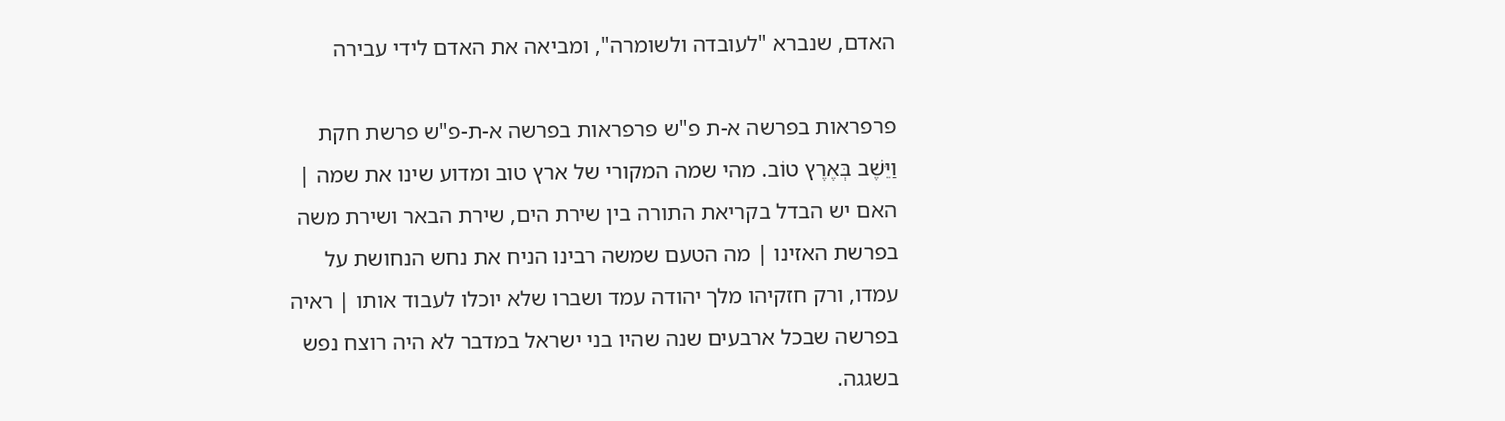האדם, שנברא "לעובדה ולשומרה", ומביאה את האדם לידי עבירה

פרפראות בפרשה א-ת פ"ש פרפראות בפרשה א-ת-פ"ש פרשת חקת
וַיֵּשֶׁב בְּאֶרֶץ טוֹב. מהי שמה המקורי של ארץ טוב ומדוע שינו את שמה | האם יש הבדל בקריאת התורה בין שירת הים, שירת הבאר ושירת משה בפרשת האזינו | מה הטעם שמשה רבינו הניח את נחש הנחושת על עמדו, ורק חזקיהו מלך יהודה עמד ושברו שלא יוכלו לעבוד אותו | ראיה בפרשה שבכל ארבעים שנה שהיו בני ישראל במדבר לא היה רוצח נפש בשגגה.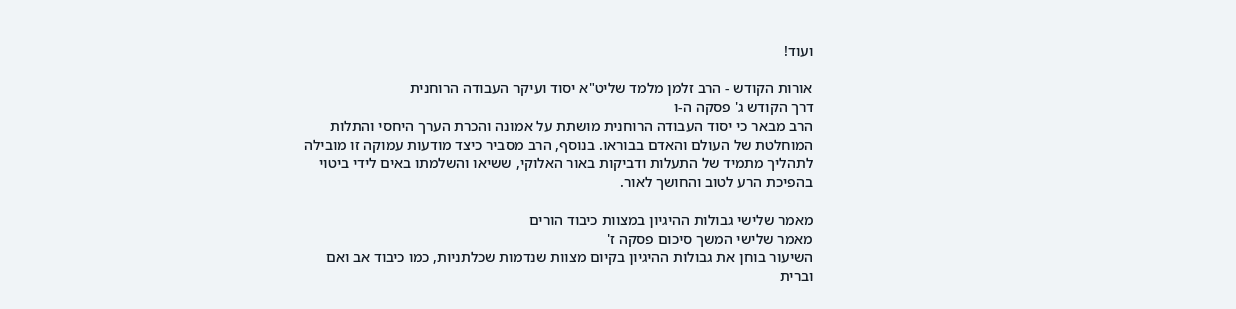ועוד!

אורות הקודש - הרב זלמן מלמד שליט"א יסוד ועיקר העבודה הרוחנית
דרך הקודש ג' פסקה ה-ו
הרב מבאר כי יסוד העבודה הרוחנית מושתת על אמונה והכרת הערך היחסי והתלות המוחלטת של העולם והאדם בבוראו. בנוסף, הרב מסביר כיצד מודעות עמוקה זו מובילה לתהליך מתמיד של התעלות ודביקות באור האלוקי, ששיאו והשלמתו באים לידי ביטוי בהפיכת הרע לטוב והחושך לאור.

מאמר שלישי גבולות ההיגיון במצוות כיבוד הורים
מאמר שלישי המשך סיכום פסקה ז'
השיעור בוחן את גבולות ההיגיון בקיום מצוות שנדמות שכלתניות, כמו כיבוד אב ואם וברית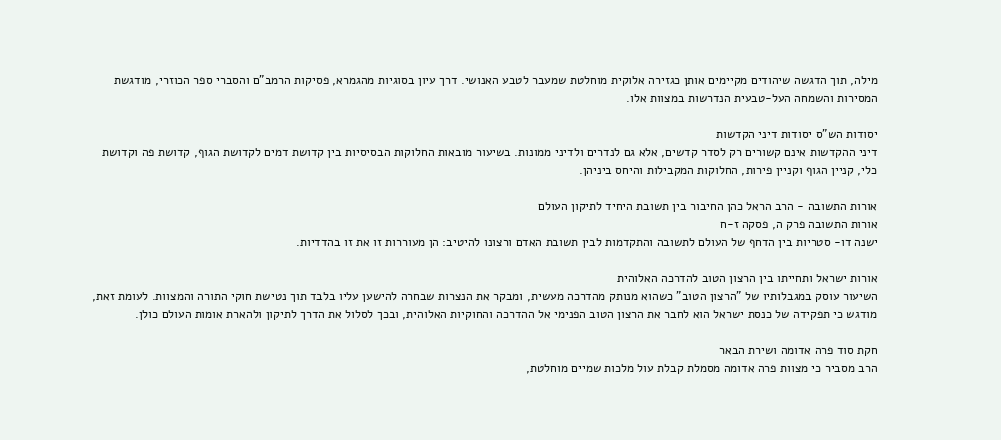מילה, תוך הדגשה שיהודים מקיימים אותן כגזירה אלוקית מוחלטת שמעבר לטבע האנושי. דרך עיון בסוגיות מהגמרא, פסיקות הרמב"ם והסברי ספר הכוזרי, מודגשת המסירות והשמחה העל-טבעית הנדרשות במצוות אלו.

יסודות הש"ס יסודות דיני הקדשות
דיני ההקדשות אינם קשורים רק לסדר קדשים, אלא גם לנדרים ולדיני ממונות. בשיעור מובאות החלוקות הבסיסיות בין קדושת דמים לקדושת הגוף, קדושת פה וקדושת כלי, קניין הגוף וקניין פירות, החלוקות המקבילות והיחס ביניהן.

אורות התשובה - הרב הראל כהן החיבור בין תשובת היחיד לתיקון העולם
אורות התשובה פרק ה, פסקה ז-ח
ישנה דו- סטריות בין הדחף של העולם לתשובה והתקדמות לבין תשובת האדם ורצונו להיטיב: הן מעוררות זו את זו בהדדיות.

אורות ישראל ותחייתו בין הרצון הטוב להדרכה האלוהית
השיעור עוסק במגבלותיו של "הרצון הטוב" כשהוא מנותק מהדרכה מעשית, ומבקר את הנצרות שבחרה להישען עליו בלבד תוך נטישת חוקי התורה והמצוות. לעומת זאת, מודגש כי תפקידה של כנסת ישראל הוא לחבר את הרצון הטוב הפנימי אל ההדרכה והחוקיות האלוהית, ובכך לסלול את הדרך לתיקון ולהארת אומות העולם כולן.

חקת סוד פרה אדומה ושירת הבאר
הרב מסביר כי מצוות פרה אדומה מסמלת קבלת עול מלכות שמיים מוחלטת,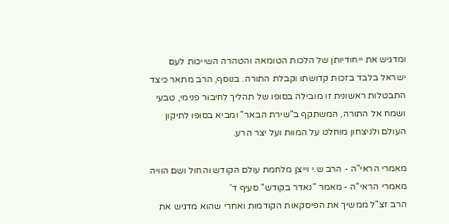ומדגיש את ייחודיותן של הלכות הטומאה והטהרה השייכות לעם ישראל בלבד בזכות קדושתו וקבלת התורה. בנוסף, הרב מתאר כיצד התבטלות ראשונית זו מובילה בסופו של תהליך לחיבור פנימי, טבעי ושמח אל התורה, המשתקף ב"שירת הבאר" ומביא בסופו לתיקון העולם ולניצחון מוחלט על המוות ועל יצר הרע.

מאמרי הראי"ה - הרב ש.י וייצן מלחמת עולם הקודש והחול ושם הוויה
מאמרי הראי"ה - מאמר "נאדר בקודש" סעיף ד'
הרב זצ"ל ממשיך את הפיסקאות הקודמות ואחרי שהוא מדגיש את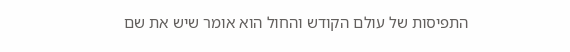התפיסות של עולם הקודש והחול הוא אומר שיש את שם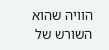הוויה שהוא השורש של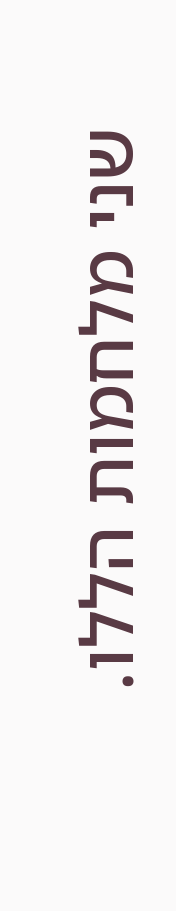שני מלחמות הללו.